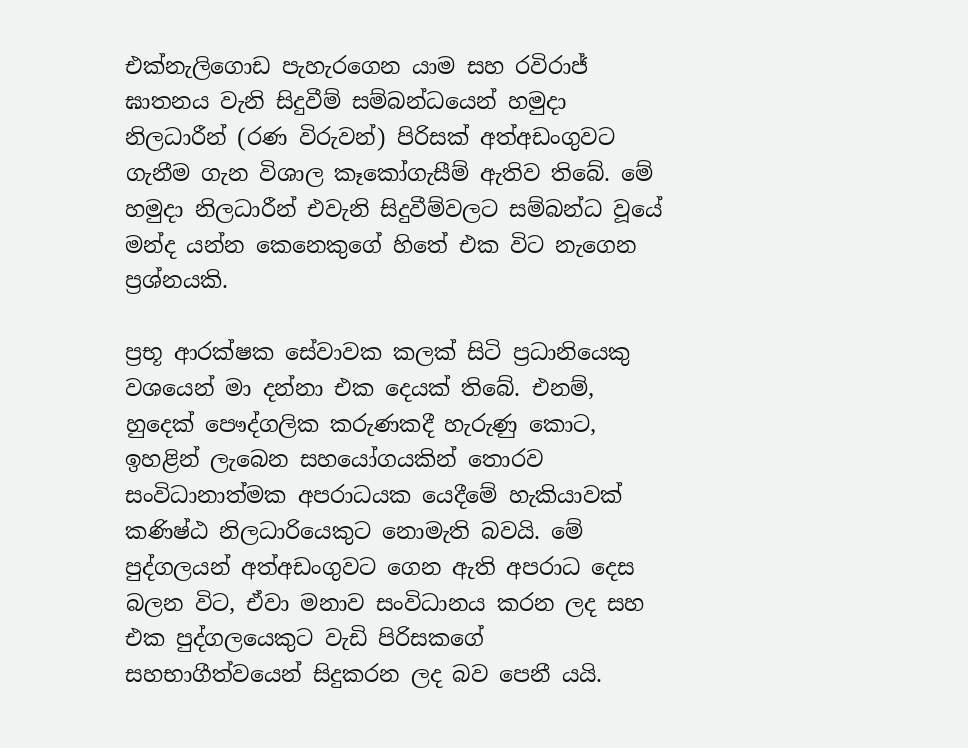එක්නැලිගොඩ පැහැරගෙන යාම සහ රවිරාජ් ඝාතනය වැනි සිදුවීම් සම්බන්ධයෙන් හමුදා නිලධාරීන් (රණ විරුවන්) පිරිසක් අත්අඩංගුවට ගැනීම ගැන විශාල කෑකෝගැසීම් ඇතිව තිබේ. මේ හමුදා නිලධාරීන් එවැනි සිදුවීම්වලට සම්බන්ධ වූයේ මන්ද යන්න කෙනෙකුගේ හිතේ එක විට නැගෙන ප්‍රශ්නයකි.

ප්‍රභූ ආරක්ෂක සේවාවක කලක් සිටි ප්‍රධානියෙකු වශයෙන් මා දන්නා එක දෙයක් තිබේ. එනම්, හුදෙක් පෞද්ගලික කරුණකදී හැරුණු කොට, ඉහළින් ලැබෙන සහයෝගයකින් තොරව සංවිධානාත්මක අපරාධයක යෙදීමේ හැකියාවක් කණිෂ්ඨ නිලධාරියෙකුට නොමැති බවයි. මේ පුද්ගලයන් අත්අඩංගුවට ගෙන ඇති අපරාධ දෙස බලන විට, ඒවා මනාව සංවිධානය කරන ලද සහ එක පුද්ගලයෙකුට වැඩි පිරිසකගේ සහභාගීත්වයෙන් සිදුකරන ලද බව පෙනී යයි.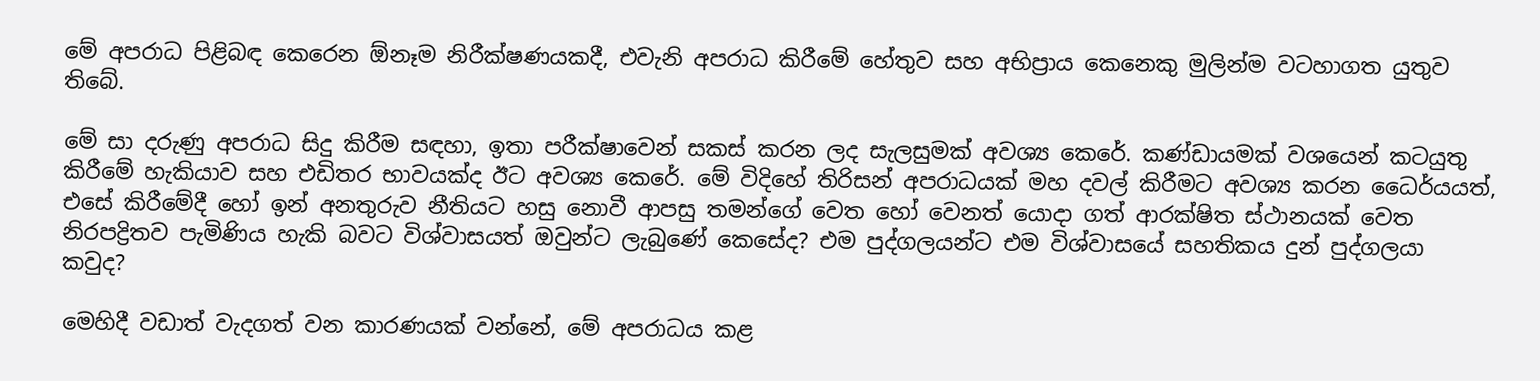මේ අපරාධ පිළිබඳ කෙරෙන ඕනෑම නිරීක්ෂණයකදී, එවැනි අපරාධ කිරීමේ හේතුව සහ අභිප්‍රාය කෙනෙකු මුලින්ම වටහාගත යුතුව තිබේ.

මේ සා දරුණු අපරාධ සිදු කිරීම සඳහා, ඉතා පරීක්ෂාවෙන් සකස් කරන ලද සැලසුමක් අවශ්‍ය කෙරේ. කණ්ඩායමක් වශයෙන් කටයුතු කිරීමේ හැකියාව සහ එඩිතර භාවයක්ද ඊට අවශ්‍ය කෙරේ. මේ විදිහේ තිරිසන් අපරාධයක් මහ දවල් කිරීමට අවශ්‍ය කරන ධෛර්යයත්, එසේ කිරීමේදී හෝ ඉන් අනතුරුව නීතියට හසු නොවී ආපසු තමන්ගේ වෙත හෝ වෙනත් යොදා ගත් ආරක්ෂිත ස්ථානයක් වෙත නිරපද්‍රිතව පැමිණිය හැකි බවට විශ්වාසයත් ඔවුන්ට ලැබුණේ කෙසේද? එම පුද්ගලයන්ට එම විශ්වාසයේ සහතිකය දුන් පුද්ගලයා කවුද?

මෙහිදී වඩාත් වැදගත් වන කාරණයක් වන්නේ, මේ අපරාධය කළ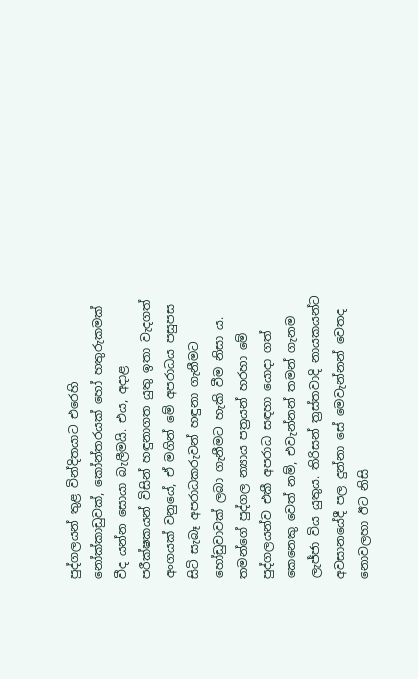පුද්ගලයන් තුළ වින්දිතයාට එරෙහි නෝක්කාඩුවක්, කෝන්තරයක් හෝ හතුරුකමක් වීද යන්න සොයා බැලීමයි. එය, අදාළ පරීක්ෂකයන් විසින් හඳුනාගත යුතු ඉතා වැදගත් අංගයක් වනුයේ, ඒ මගින් මේ අපරාධය පසුපස සිටි සැබෑ අපරාධකරුවන් හඳුනා ගැනීමට හෝඩුවාවක් ලබා ගැනීමට හැකි වීම නිසා ය. තමන්ගේ පුද්ගල න්‍යාය පත්‍රයන් හරහා මේ පුද්ගලයන්ව එකී අපරාධ සඳහා යොදා ගත් කෙනෙකු වෙත් නම්, එවැන්නන් තමන් ගැනම ලැජ්ජා විය යුතුය. තිරිසන් ත්‍රස්තවාදි නායකයන්ට අවසානයේදී පල දුන්නා සේ මෙවැන්නන් වෙතද නොවලහා ඊට නිසි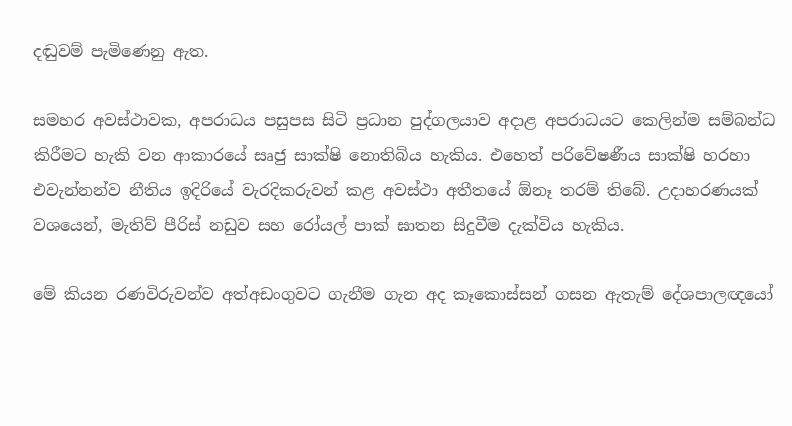දඬුවම් පැමිණෙනු ඇත.

සමහර අවස්ථාවක, අපරාධය පසුපස සිටි ප්‍රධාන පුද්ගලයාව අදාළ අපරාධයට කෙලින්ම සම්බන්ධ කිරීමට හැකි වන ආකාරයේ සෘජු සාක්ෂි නොතිබිය හැකිය. එහෙත් පරිවේෂණීය සාක්ෂි හරහා එවැන්නන්ව නීතිය ඉදිරියේ වැරදිකරුවන් කළ අවස්ථා අතීතයේ ඕනෑ තරම් තිබේ. උදාහරණයක් වශයෙන්, මැතිව් පීරිස් නඩුව සහ රෝයල් පාක් ඝාතන සිදුවීම දැක්විය හැකිය.

මේ කියන රණවිරුවන්ව අත්අඩංගුවට ගැනීම ගැන අද කෑකොස්සන් ගසන ඇතැම් දේශපාලඥයෝ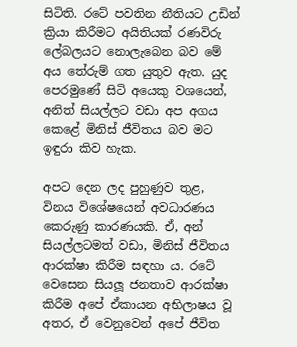සිටිති. රටේ පවතින නීතියට උඩින් ක්‍රියා කිරීමට අයිතියක් රණවිරු ලේබලයට නොලැබෙන බව මේ අය තේරුම් ගත යුතුව ඇත. යුද පෙරමුණේ සිටි අයෙකු වශයෙන්, අනිත් සියල්ලට වඩා අප අගය කෙළේ මිනිස් ජීවිතය බව මට ඉඳුරා කිව හැක.

අපට දෙන ලද පුහුණුව තුළ, විනය විශේෂයෙන් අවධාරණය කෙරුණු කාරණයකි. ඒ, අන් සියල්ලටමත් වඩා, මිනිස් ජීවිතය ආරක්ෂා කිරීම සඳහා ය. රටේ වෙසෙන සියලූ ජනතාව ආරක්ෂා කිරීම අපේ ඒකායන අභිලාෂය වූ අතර, ඒ වෙනුවෙන් අපේ ජීවිත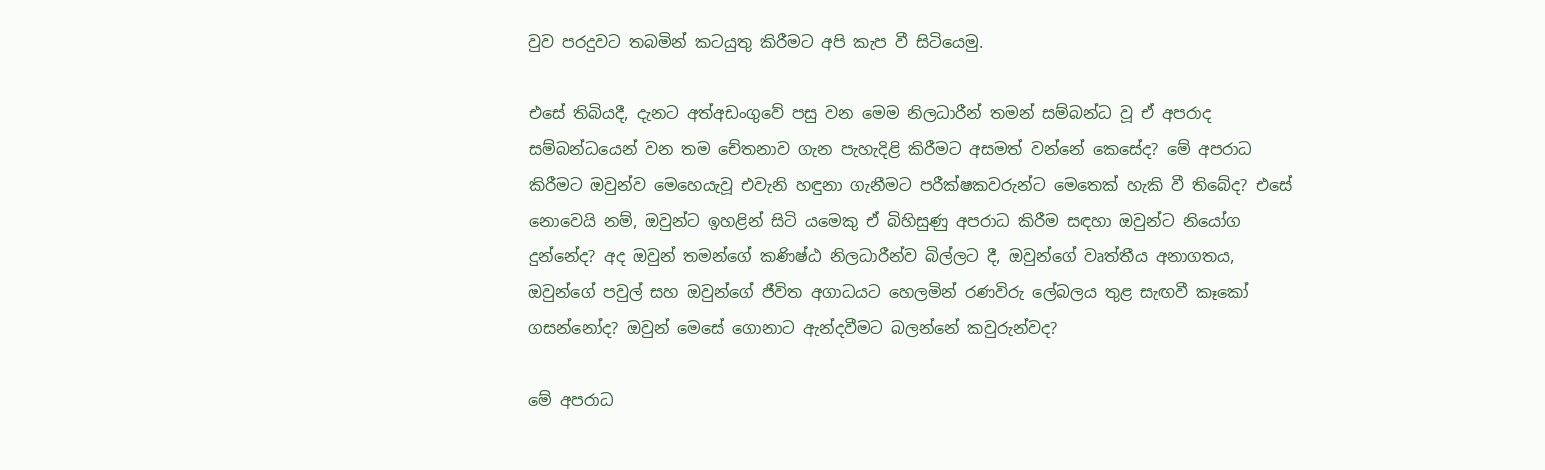වුව පරදුවට තබමින් කටයුතු කිරීමට අපි කැප වී සිටියෙමු.

එසේ තිබියදී, දැනට අත්අඩංගුවේ පසු වන මෙම නිලධාරීන් තමන් සම්බන්ධ වූ ඒ අපරාද සම්බන්ධයෙන් වන තම චේතනාව ගැන පැහැදිළි කිරීමට අසමත් වන්නේ කෙසේද? මේ අපරාධ කිරීමට ඔවුන්ව මෙහෙයැවූ එවැනි හඳුනා ගැනීමට පරීක්ෂකවරුන්ට මෙතෙක් හැකි වී තිබේද? එසේ නොවෙයි නම්, ඔවුන්ට ඉහළින් සිටි යමෙකු ඒ බිහිසුණු අපරාධ කිරීම සඳහා ඔවුන්ට නියෝග දුන්නේද? අද ඔවුන් තමන්ගේ කණිෂ්ඨ නිලධාරීන්ව බිල්ලට දී, ඔවුන්ගේ වෘත්තීය අනාගතය, ඔවුන්ගේ පවුල් සහ ඔවුන්ගේ ජීවිත අගාධයට හෙලමින් රණවිරු ලේබලය තුළ සැඟවී කෑකෝ ගසන්නෝද? ඔවුන් මෙසේ ගොනාට ඇන්දවීමට බලන්නේ කවුරුන්වද?

මේ අපරාධ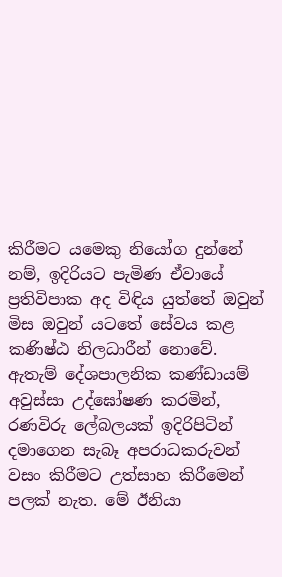කිරීමට යමෙකු නියෝග දුන්නේ නම්, ඉදිරියට පැමිණ ඒවායේ ප්‍රතිවිපාක අද විඳිය යුත්තේ ඔවුන් මිස ඔවුන් යටතේ සේවය කළ කණිෂ්ඨ නිලධාරීන් නොවේ. ඇතැම් දේශපාලනික කණ්ඩායම් අවුස්සා උද්ඝෝෂණ කරමින්, රණවිරු ලේබලයක් ඉදිරිපිටින් දමාගෙන සැබෑ අපරාධකරුවන් වසං කිරීමට උත්සාහ කිරීමෙන් පලක් නැත. මේ ඊනියා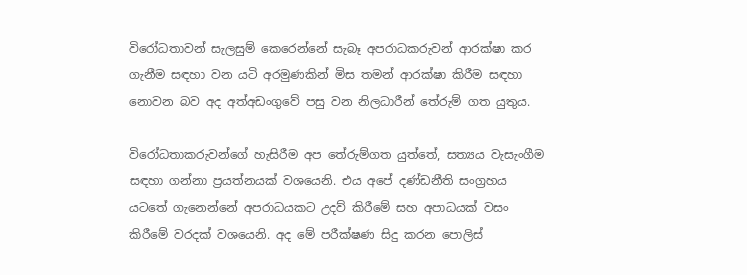විරෝධතාවන් සැලසුම් කෙරෙන්නේ සැබෑ අපරාධකරුවන් ආරක්ෂා කර ගැනීම සඳහා වන යටි අරමුණකින් මිස තමන් ආරක්ෂා කිරීම සඳහා නොවන බව අද අත්අඩංගුවේ පසු වන නිලධාරීන් තේරුම් ගත යුතුය.

විරෝධතාකරුවන්ගේ හැසිරීම අප තේරුම්ගත යුත්තේ, සත්‍යය වැසැංගීම සඳහා ගන්නා ප්‍රයත්නයක් වශයෙනි. එය අපේ දණ්ඩනීති සංග්‍රහය යටතේ ගැනෙන්නේ අපරාධයකට උදව් කිරීමේ සහ අපාධයක් වසං කිරීමේ වරදක් වශයෙනි. අද මේ පරීක්ෂණ සිදු කරන පොලිස්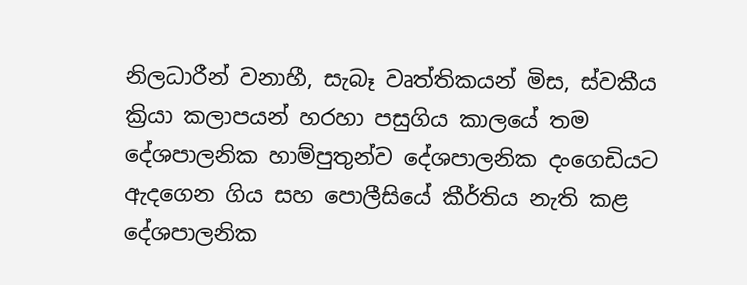නිලධාරීන් වනාහී, සැබෑ වෘත්තිකයන් මිස, ස්වකීය ක්‍රියා කලාපයන් හරහා පසුගිය කාලයේ තම දේශපාලනික හාම්පුතුන්ව දේශපාලනික දංගෙඩියට ඇදගෙන ගිය සහ පොලීසියේ කීර්තිය නැති කළ දේශපාලනික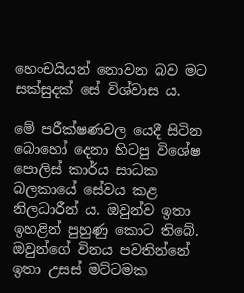හෙංචයියන් නොවන බව මට සක්සුදක් සේ විශ්වාස ය.

මේ පරීක්ෂණවල යෙදී සිටින බොහෝ දෙනා හිටපු විශේෂ පොලිස් කාර්ය සාධක බලකායේ සේවය කළ නිලධාරීන් ය. ඔවුන්ව ඉතා ඉහළින් පුහුණු කොට තිබේ. ඔවුන්ගේ විනය පවතින්නේ ඉතා උසස් මට්ටමක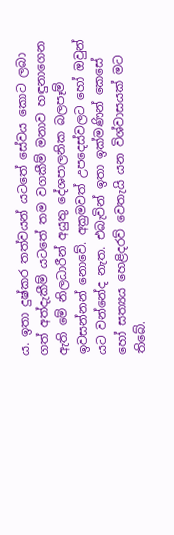ය. ඉතා දුෂ්කර තත්වයන් යටතේ සේවය කොට ලබා ගත් අත්දැකීම් යටතේ තම වගකීම් මනාව හඳුනාගෙන ඇති මේ නිලධාරීන් අයුතු දේශපාලනික බලපෑම් ඉවසන්නන් නොවේ. අක්‍රමවත් උපදෙස්වලට හෝ ඔවුන් යට වන්නේද නැත. එබැවින් ඉතා ඉක්මණින් කෙසේ හෝ සත්‍යය හෙළිදරව් වෙතැයි යන විශ්වාසයක් මට තිබේ.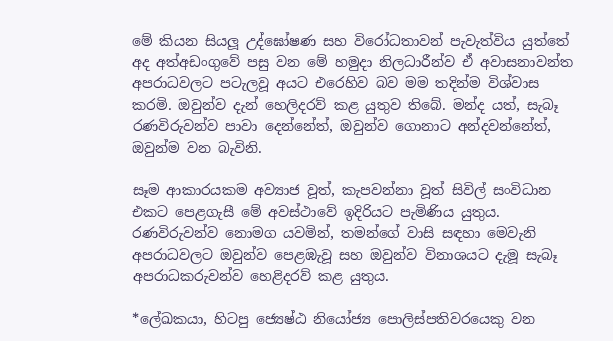මේ කියන සියලූ උද්ඝෝෂණ සහ විරෝධතාවන් පැවැත්විය යුත්තේ අද අත්අඩංගුවේ පසු වන මේ හමුදා නිලධාරීන්ව ඒ අවාසනාවන්ත අපරාධවලට පටැලවූ අයට එරෙහිව බව මම තදින්ම විශ්වාස කරමි. ඔවුන්ව දැන් හෙලිදරව් කළ යුතුව තිබේ. මන්ද යත්, සැබෑ රණවිරුවන්ව පාවා දෙන්නේත්, ඔවුන්ව ගොනාට අන්දවන්නේත්, ඔවුන්ම වන බැවිනි.

සෑම ආකාරයකම අව්‍යාජ වූත්, කැපවන්නා වූත් සිවිල් සංවිධාන එකට පෙළගැසී මේ අවස්ථාවේ ඉදිරියට පැමිණිය යුතුය. රණවිරුවන්ව නොමග යවමින්, තමන්ගේ වාසි සඳහා මෙවැනි අපරාධවලට ඔවුන්ව පෙළඹැවූ සහ ඔවුන්ව විනාශයට දැමූ සැබෑ අපරාධකරුවන්ව හෙළිදරව් කළ යුතුය.

*ලේඛකයා, හිටපු ජ්‍යෙෂ්ඨ නියෝජ්‍ය පොලිස්පතිවරයෙකු වන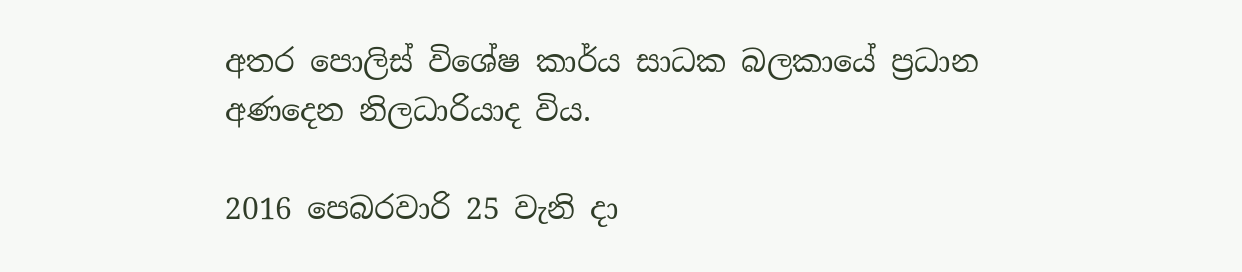අතර පොලිස් විශේෂ කාර්ය සාධක බලකායේ ප්‍රධාන අණදෙන නිලධාරියාද විය.

2016 පෙබරවාරි 25 වැනි දා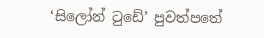‘සිලෝන් ටුඩේ’ පුවත්පතේ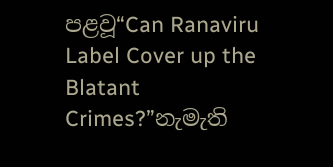පළවූ“Can Ranaviru Label Cover up the Blatant Crimes?”නැමැති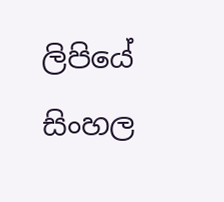ලිපියේ සිංහල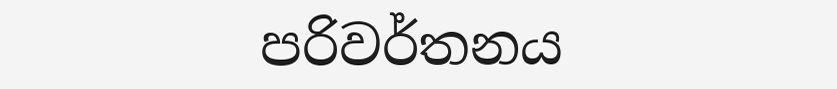පරිවර්තනය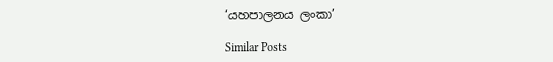‘යහපාලනය ලංකා’

Similar Posts